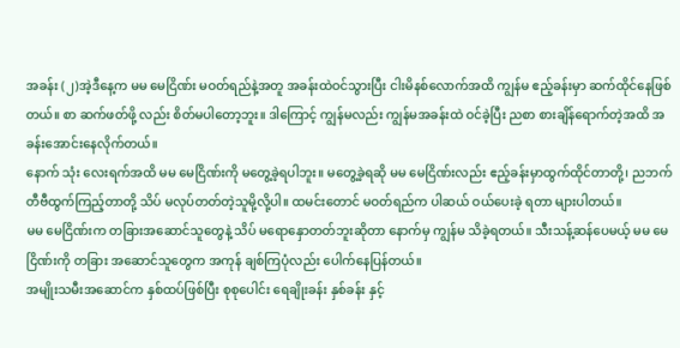အခန်း (၂)အဲ့ဒီနေ့က မမ မေငြိဏ်း မဝတ်ရည်နဲ့အတူ အခန်းထဲဝင်သွားပြီး ငါးမိနစ်လောက်အထိ ကျွန်မ ဧည့်ခန်းမှာ ဆက်ထိုင်နေဖြစ်တယ်။ စာ ဆက်ဖတ်ဖို့ လည်း စိတ်မပါတော့ဘူး။ ဒါကြောင့် ကျွန်မလည်း ကျွန်မအခန်းထဲ ဝင်ခဲ့ပြီး ညစာ စားချိန်ရောက်တဲ့အထိ အခန်းအောင်းနေလိုက်တယ်။
နောက် သုံး လေးရက်အထိ မမ မေငြိဏ်းကို မတွေ့ခဲ့ရပါဘူး။ မတွေ့ခဲ့ရဆို မမ မေငြိဏ်းလည်း ဧည့်ခန်းမှာထွက်ထိုင်တာတို့၊ ညဘက် တီဗီထွက်ကြည့်တာတို့ သိပ် မလုပ်တတ်တဲ့သူမို့လို့ပါ။ ထမင်းတောင် မဝတ်ရည်က ပါဆယ် ဝယ်ပေးခဲ့ ရတာ များပါတယ်။
မမ မေငြိဏ်းက တခြားအဆောင်သူတွေနဲ့ သိပ် မရောနှောတတ်ဘူးဆိုတာ နောက်မှ ကျွန်မ သိခဲ့ရတယ်။ သီးသန့်ဆန်ပေမယ့် မမ မေငြိဏ်းကို တခြား အဆောင်သူတွေက အကုန် ချစ်ကြပုံလည်း ပေါက်နေပြန်တယ်။
အမျိုးသမီးအဆောင်က နှစ်ထပ်ဖြစ်ပြီး စုစုပေါင်း ရေချိုးခန်း နှစ်ခန်း နှင့်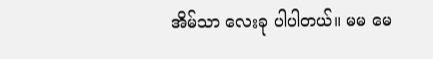အိမ်သာ လေးခု ပါပါတယ်။ မမ မေ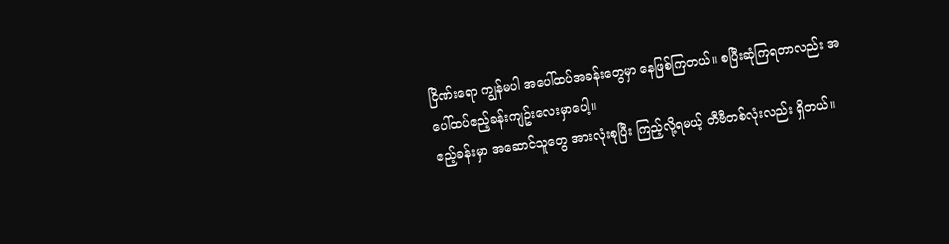ငြိဏ်းရော ကျွန်မပါ အပေါ်ထပ်အခန်းတွေမှာ နေဖြစ်ကြတယ်။ စပြီးဆုံကြရတာလည်း အပေါ်ထပ်ဧည့်ခန်းကျဥ်းလေးမှာပေါ့။
ဧည့်ခန်းမှာ အဆောင်သူတွေ အားလုံးစုပြီး ကြည့်လို့ရမယ့် တီဗီတစ်လုံးလည်း ရှိတယ်။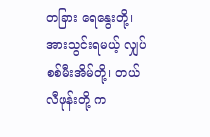တခြား ရေနွေးတို့၊ အားသွင်းရမယ့် လျှပ်စစ်မီးအိမ်တို့၊ တယ်လီဖုန်းတို့ က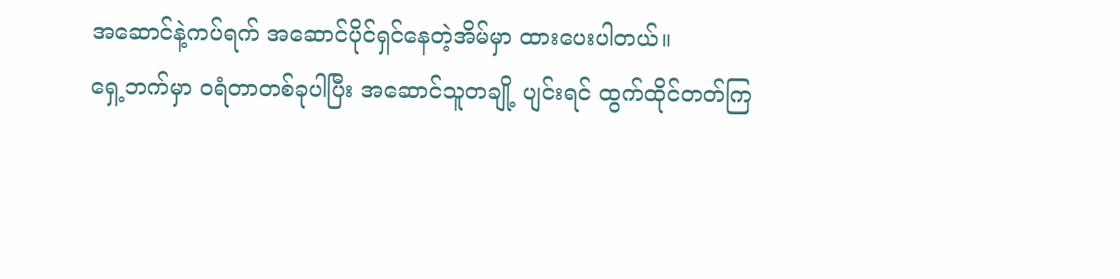အဆောင်နဲ့ကပ်ရက် အဆောင်ပိုင်ရှင်နေတဲ့အိမ်မှာ ထားပေးပါတယ်။
ရှေ့ဘက်မှာ ဝရံတာတစ်ခုပါပြီး အဆောင်သူတချို့ ပျင်းရင် ထွက်ထိုင်တတ်ကြ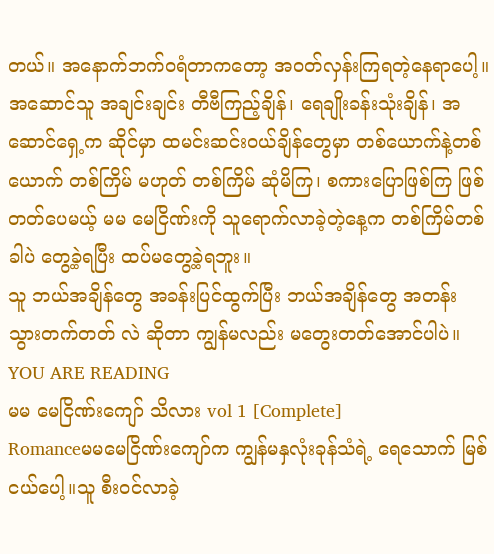တယ်။ အနောက်ဘက်ဝရံတာကတော့ အဝတ်လှန်းကြရတဲ့နေရာပေါ့။
အဆောင်သူ အချင်းချင်း တီဗီကြည့်ချိန်၊ ရေချိုးခန်းသုံးချိန်၊ အဆောင်ရှေ့က ဆိုင်မှာ ထမင်းဆင်းဝယ်ချိန်တွေမှာ တစ်ယောက်နဲ့တစ်ယောက် တစ်ကြိမ် မဟုတ် တစ်ကြိမ် ဆုံမိကြ၊ စကားပြောဖြစ်ကြ ဖြစ်တတ်ပေမယ့် မမ မေငြိဏ်းကို သူရောက်လာခဲ့တဲ့နေ့က တစ်ကြိမ်တစ်ခါပဲ တွေ့ခဲ့ရပြီး ထပ်မတွေ့ခဲ့ရဘူး။
သူ ဘယ်အချိန်တွေ အခန်းပြင်ထွက်ပြီး ဘယ်အချိန်တွေ အတန်း သွားတက်တတ် လဲ ဆိုတာ ကျွန်မလည်း မတွေးတတ်အောင်ပါပဲ။
YOU ARE READING
မမ မေငြိဏ်းကျော် သိလား vol 1 [Complete]
Romanceမမမေငြိဏ်းကျော်က ကျွန်မနှလုံးခုန်သံရဲ့ ရေသောက် မြစ်ငယ်ပေါ့။သူ စီးဝင်လာခဲ့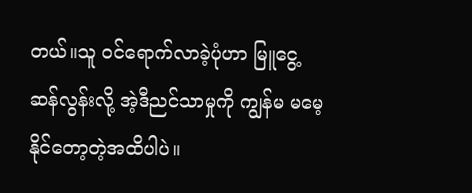တယ်။သူ ဝင်ရောက်လာခဲ့ပုံဟာ မြူငွေ့ဆန်လွန်းလို့ အဲ့ဒီညင်သာမှုကို ကျွန်မ မမေ့နိုင်တော့တဲ့အထိပါပဲ။